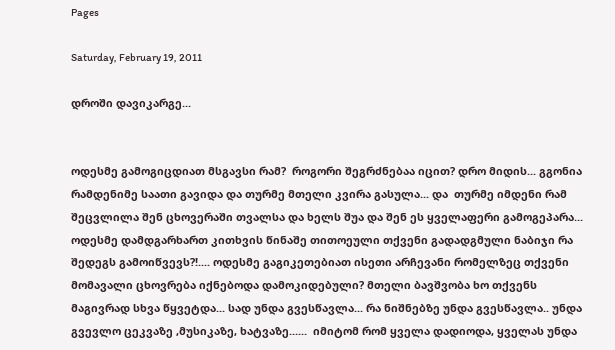Pages

Saturday, February 19, 2011

დროში დავიკარგე...


ოდესმე გამოგიცდიათ მსგავსი რამ?  როგორი შეგრძნებაა იცით? დრო მიდის... გგონია რამდენიმე საათი გავიდა და თურმე მთელი კვირა გასულა... და  თურმე იმდენი რამ შეცვლილა შენ ცხოვერაში თვალსა და ხელს შუა და შენ ეს ყველაფერი გამოგეპარა...
ოდესმე დამდგარხართ კითხვის წინაშე თითოეული თქვენი გადადგმული ნაბიჯი რა შედეგს გამოიწვევს?!.... ოდესმე გაგიკეთებიათ ისეთი არჩევანი რომელზეც თქვენი მომავალი ცხოვრება იქნებოდა დამოკიდებული? მთელი ბავშვობა ხო თქვენს მაგივრად სხვა წყვეტდა... სად უნდა გვესწავლა... რა ნიშნებზე უნდა გვესწავლა.. უნდა გვევლო ცეკვაზე ,მუსიკაზე, ხატვაზე......  იმიტომ რომ ყველა დადიოდა, ყველას უნდა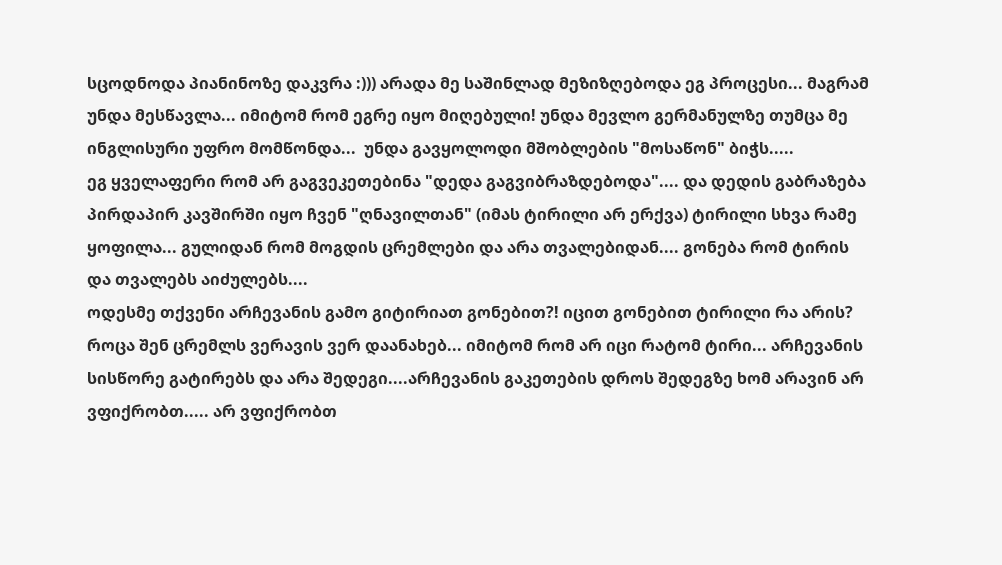სცოდნოდა პიანინოზე დაკვრა :))) არადა მე საშინლად მეზიზღებოდა ეგ პროცესი... მაგრამ უნდა მესწავლა... იმიტომ რომ ეგრე იყო მიღებული! უნდა მევლო გერმანულზე თუმცა მე ინგლისური უფრო მომწონდა...  უნდა გავყოლოდი მშობლების "მოსაწონ" ბიჭს.....
ეგ ყველაფერი რომ არ გაგვეკეთებინა "დედა გაგვიბრაზდებოდა".... და დედის გაბრაზება პირდაპირ კავშირში იყო ჩვენ "ღნავილთან" (იმას ტირილი არ ერქვა) ტირილი სხვა რამე ყოფილა... გულიდან რომ მოგდის ცრემლები და არა თვალებიდან.... გონება რომ ტირის და თვალებს აიძულებს....
ოდესმე თქვენი არჩევანის გამო გიტირიათ გონებით?! იცით გონებით ტირილი რა არის? როცა შენ ცრემლს ვერავის ვერ დაანახებ... იმიტომ რომ არ იცი რატომ ტირი... არჩევანის სისწორე გატირებს და არა შედეგი....არჩევანის გაკეთების დროს შედეგზე ხომ არავინ არ ვფიქრობთ..... არ ვფიქრობთ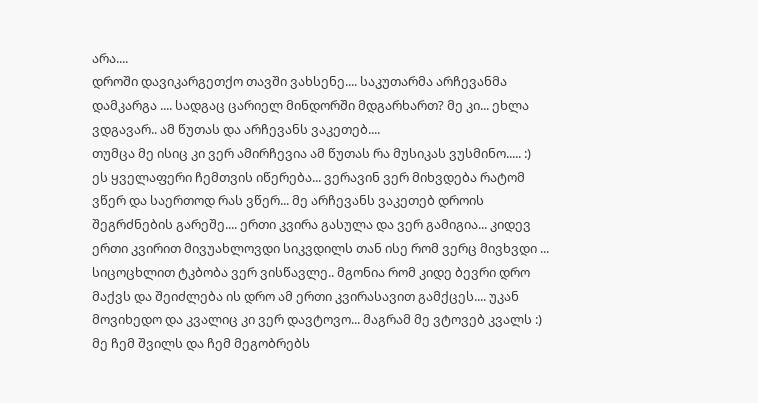არა....
დროში დავიკარგეთქო თავში ვახსენე.... საკუთარმა არჩევანმა დამკარგა .... სადგაც ცარიელ მინდორში მდგარხართ? მე კი... ეხლა ვდგავარ.. ამ წუთას და არჩევანს ვაკეთებ....
თუმცა მე ისიც კი ვერ ამირჩევია ამ წუთას რა მუსიკას ვუსმინო..... :)
ეს ყველაფერი ჩემთვის იწერება... ვერავინ ვერ მიხვდება რატომ ვწერ და საერთოდ რას ვწერ... მე არჩევანს ვაკეთებ დროის შეგრძნების გარეშე.... ერთი კვირა გასულა და ვერ გამიგია... კიდევ ერთი კვირით მივუახლოვდი სიკვდილს თან ისე რომ ვერც მივხვდი ... სიცოცხლით ტკბობა ვერ ვისწავლე.. მგონია რომ კიდე ბევრი დრო მაქვს და შეიძლება ის დრო ამ ერთი კვირასავით გამქცეს.... უკან მოვიხედო და კვალიც კი ვერ დავტოვო... მაგრამ მე ვტოვებ კვალს :) მე ჩემ შვილს და ჩემ მეგობრებს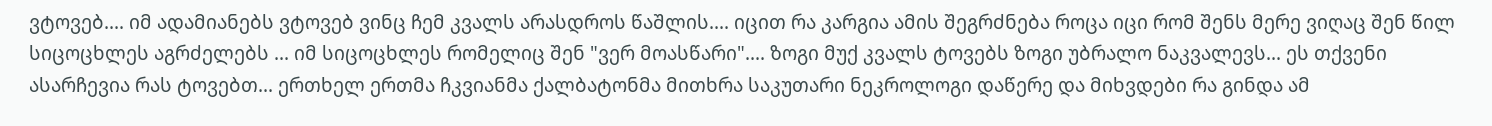ვტოვებ.... იმ ადამიანებს ვტოვებ ვინც ჩემ კვალს არასდროს წაშლის.... იცით რა კარგია ამის შეგრძნება როცა იცი რომ შენს მერე ვიღაც შენ წილ სიცოცხლეს აგრძელებს ... იმ სიცოცხლეს რომელიც შენ "ვერ მოასწარი".... ზოგი მუქ კვალს ტოვებს ზოგი უბრალო ნაკვალევს... ეს თქვენი ასარჩევია რას ტოვებთ... ერთხელ ერთმა ჩკვიანმა ქალბატონმა მითხრა საკუთარი ნეკროლოგი დაწერე და მიხვდები რა გინდა ამ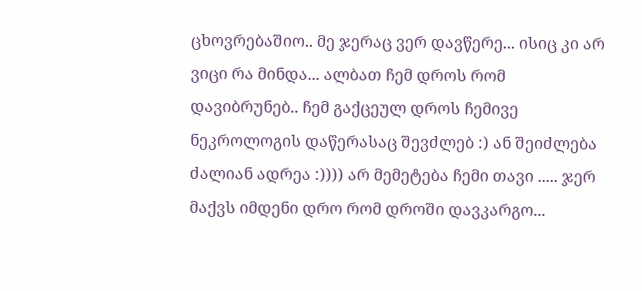ცხოვრებაშიო.. მე ჯერაც ვერ დავწერე... ისიც კი არ ვიცი რა მინდა... ალბათ ჩემ დროს რომ დავიბრუნებ.. ჩემ გაქცეულ დროს ჩემივე ნეკროლოგის დაწერასაც შევძლებ :) ან შეიძლება ძალიან ადრეა :)))) არ მემეტება ჩემი თავი ..... ჯერ მაქვს იმდენი დრო რომ დროში დავკარგო...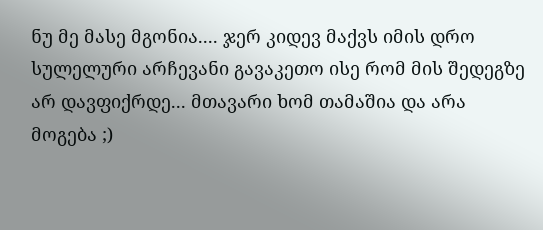ნუ მე მასე მგონია.... ჯერ კიდევ მაქვს იმის დრო სულელური არჩევანი გავაკეთო ისე რომ მის შედეგზე არ დავფიქრდე... მთავარი ხომ თამაშია და არა მოგება ;)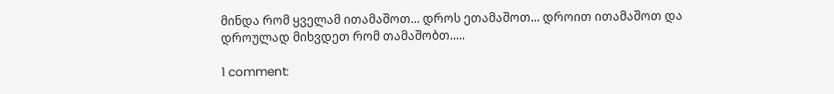მინდა რომ ყველამ ითამაშოთ... დროს ეთამაშოთ... დროით ითამაშოთ და დროულად მიხვდეთ რომ თამაშობთ.....

1 comment: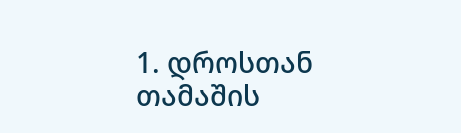1. დროსთან თამაშის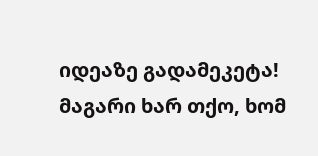იდეაზე გადამეკეტა! მაგარი ხარ თქო, ხომ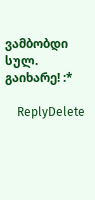ვამბობდი სულ. გაიხარე! :*

    ReplyDelete